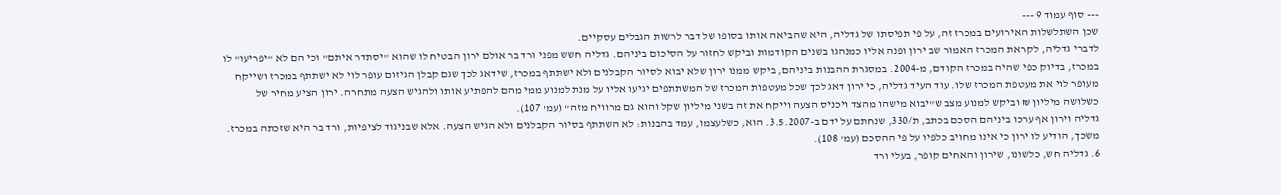--- סוף עמוד 9 ---
שכן השתלשלות האירועים במכרז זה, על פי תפיסתו של גדליה, היא שהביאה אותו בסופו של דבר לרשות הגבלים עסקיים.
לדברי גדליה, לקראת המכרז האמור שב ירון ופנה אליו כמנהגו בשנים הקודמות וביקש לחזור על הסיכום ביניהם. גדליה חשש מפני ורד בר אולם ירון הבטיח לו שהוא "יסתדר איתם" וכי הם לא "יפריעו" לו במכרז, בדיוק כפי שהיה במכרז הקודם, מ-2004. במסגרת ההבנות ביניהם, ביקש ממנו ירון שלא יבוא לסיור הקבלנים ולא ישתתף במכרז, שידאג לכך שגם קבלן הגיזום עופר לוי לא ישתתף במכרז ושייקח מעופר לוי את מעטפת המכרז שלו. עוד העיד גדליה, כי ירון דאג לכך שכל מעטפות המכרז של המשתתפים יגיעו אליו על מנת למנוע ממי מהם להפתיע אותו ולהגיש הצעה מתחרה. ירון הציע מחיר של כשלושה מיליון ₪ וביקש למנוע מצב ש"יבוא מישהו מהצד ויכניס הצעה וייקח את זה בשני מיליון שקל והוא גם מרוויח מזה" (עמ' 107).
גדליה וירון אף ערכו ביניהם הסכם בכתב, ת/330, שנחתם על ידם ב-3.5.2007. הוא, כשלעצמו, עמד בהבנות: לא השתתף בסיור הקבלנים ולא הגיש הצעה. אלא שבניגוד לציפיות, ורד בר היא שזכתה במכרז. משכך, הודיע לו ירון כי אינו מחויב כלפיו על פי ההסכם (עמ' 108).
6. גדליה חש, כלשונו, שירון והאחים קופר, בעלי ורד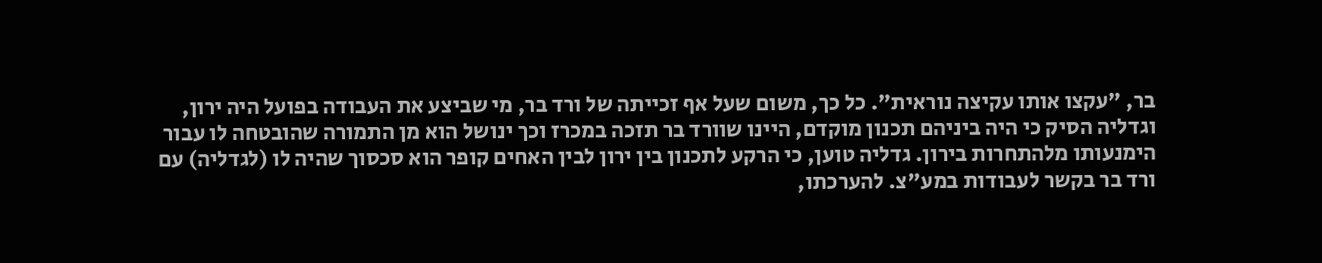בר, "עקצו אותו עקיצה נוראית". כל כך, משום שעל אף זכייתה של ורד בר, מי שביצע את העבודה בפועל היה ירון, וגדליה הסיק כי היה ביניהם תכנון מוקדם, היינו שוורד בר תזכה במכרז וכך ינושל הוא מן התמורה שהובטחה לו עבור הימנעותו מלהתחרות בירון. גדליה טוען, כי הרקע לתכנון בין ירון לבין האחים קופר הוא סכסוך שהיה לו (לגדליה) עם ורד בר בקשר לעבודות במע"צ. להערכתו,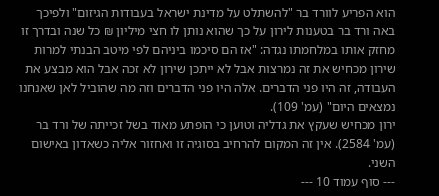הוא הפריע לוורד בר "להשתלט על מדינת ישראל בעבודות הגיזום" ולפיכך באה ורד בר בטענות לירון על כך שהוא נותן לו חצי מיליון ₪ כל שנה ובדרך זו מחזק אותו במלחמתו נגדה: "אז הם סיכמו ביניהם לפי מיטב הבנתי למרות שירון מכחיש את זה נמרצות אבל לא ייתכן שירון לא זכה אבל הוא מבצע את העבודה, זה היו פני הדברים. אלה היו פני הדברים וזה מה שהוביל לאן שאנחנו נמצאים היום" (עמ' 109).
ירון מכחיש שעקץ את גדליה וטוען כי הופתע מאוד בשל זכייתה של ורד בר (עמ' 2584). אין זה המקום להרחיב בסוגיה זו ואחזור אליה כשאדון באישום השני.
--- סוף עמוד 10 ---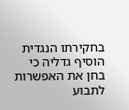בחקירתו הנגדית הוסיף גדליה כי בחן את האפשרות לתבוע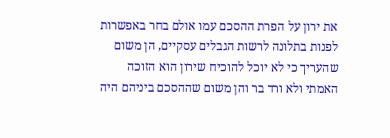את ירון על הפרת ההסכם עמו אולם בחר באפשרות לפנות בתלונה לרשות הגבלים עסקיים, הן משום שהעריך כי לא יוכל להוכיח שירון הוא הזוכה האמתי ולא ורד בר והן משום שההסכם ביניהם היה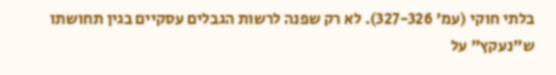בלתי חוקי (עמ' 327-326). לא רק שפנה לרשות הגבלים עסקיים בגין תחושתו ש"נעקץ" על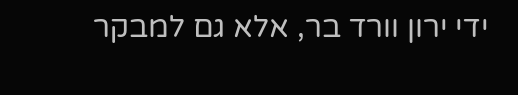ידי ירון וורד בר, אלא גם למבקר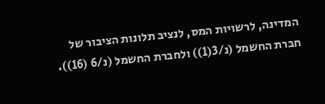המדינה, לרשויות המס, לנציב תלונות הציבור של חברת החשמל (נ/3(1)) ולחברת החשמל (נ/6 (16)).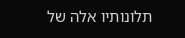תלונותיו אלה של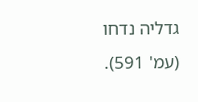גדליה נדחו (עמ' 591).